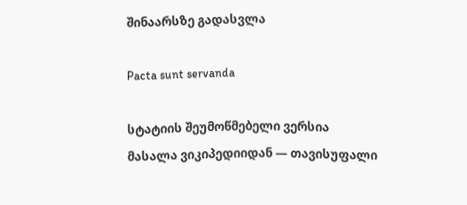შინაარსზე გადასვლა

Pacta sunt servanda

სტატიის შეუმოწმებელი ვერსია
მასალა ვიკიპედიიდან — თავისუფალი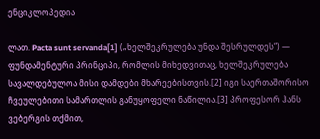ენციკლოპედია

ლათ. Pacta sunt servanda[1] („ხელშეკრულება უნდა შესრულდეს“) — ფუნდამენტური პრინციპი, რომლის მიხედვითაც, ხელშეკრულება სავალდებულოა მისი დამდები მხარეებისთვის.[2] იგი საერთაშორისო ჩვეულებითი სამართლის განუყოფელი ნაწილია.[3] პროფესორ ჰანს ვებერგის თქმით,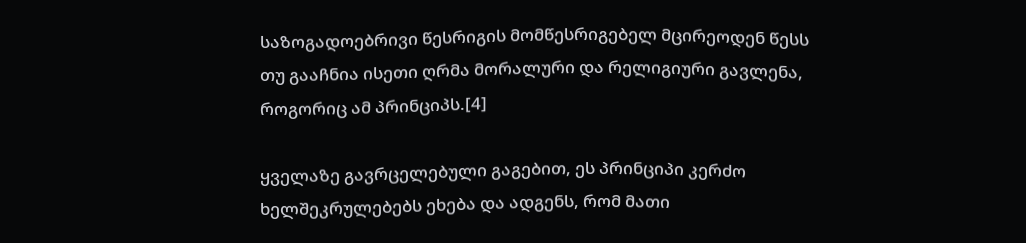საზოგადოებრივი წესრიგის მომწესრიგებელ მცირეოდენ წესს თუ გააჩნია ისეთი ღრმა მორალური და რელიგიური გავლენა, როგორიც ამ პრინციპს.[4]

ყველაზე გავრცელებული გაგებით, ეს პრინციპი კერძო ხელშეკრულებებს ეხება და ადგენს, რომ მათი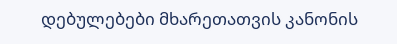დებულებები მხარეთათვის კანონის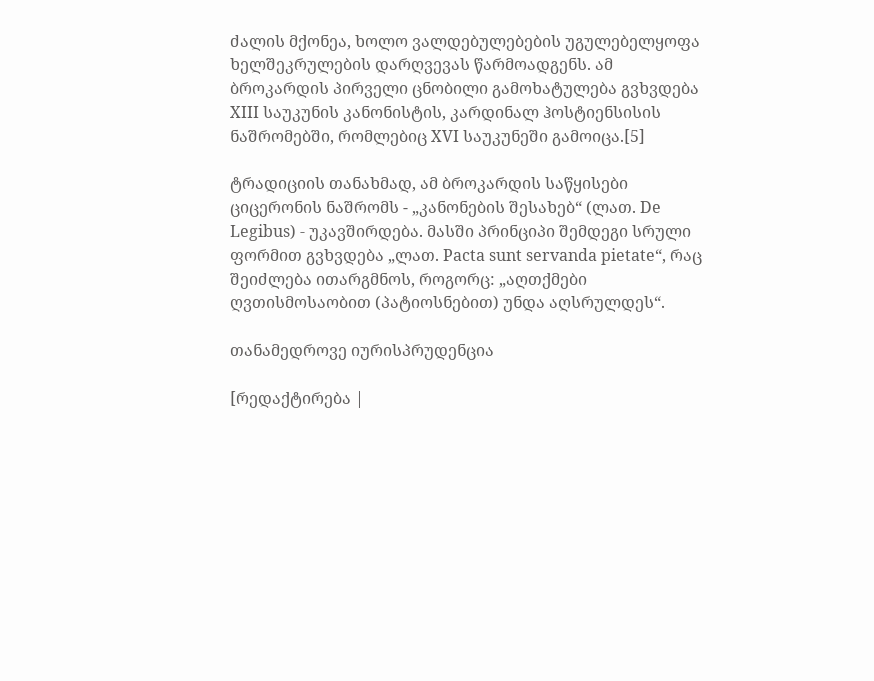ძალის მქონეა, ხოლო ვალდებულებების უგულებელყოფა ხელშეკრულების დარღვევას წარმოადგენს. ამ ბროკარდის პირველი ცნობილი გამოხატულება გვხვდება XIII საუკუნის კანონისტის, კარდინალ ჰოსტიენსისის ნაშრომებში, რომლებიც XVI საუკუნეში გამოიცა.[5]

ტრადიციის თანახმად, ამ ბროკარდის საწყისები ციცერონის ნაშრომს - „კანონების შესახებ“ (ლათ. De Legibus) - უკავშირდება. მასში პრინციპი შემდეგი სრული ფორმით გვხვდება „ლათ. Pacta sunt servanda pietate“, რაც შეიძლება ითარგმნოს, როგორც: „აღთქმები ღვთისმოსაობით (პატიოსნებით) უნდა აღსრულდეს“.

თანამედროვე იურისპრუდენცია

[რედაქტირება |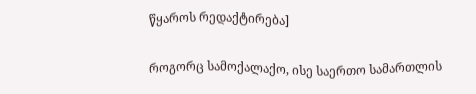წყაროს რედაქტირება]

როგორც სამოქალაქო, ისე საერთო სამართლის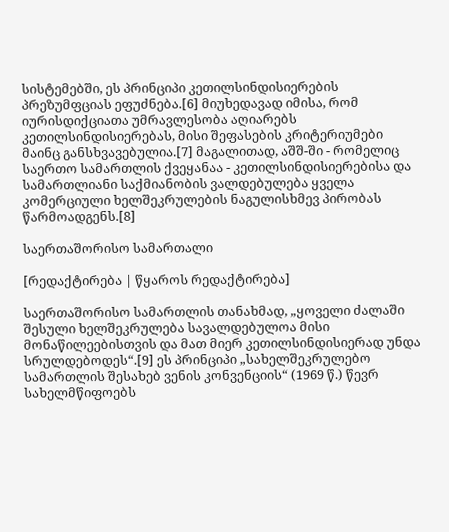სისტემებში, ეს პრინციპი კეთილსინდისიერების პრეზუმფციას ეფუძნება.[6] მიუხედავად იმისა, რომ იურისდიქციათა უმრავლესობა აღიარებს კეთილსინდისიერებას, მისი შეფასების კრიტერიუმები მაინც განსხვავებულია.[7] მაგალითად, აშშ-ში - რომელიც საერთო სამართლის ქვეყანაა - კეთილსინდისიერებისა და სამართლიანი საქმიანობის ვალდებულება ყველა კომერციული ხელშეკრულების ნაგულისხმევ პირობას წარმოადგენს.[8]

საერთაშორისო სამართალი

[რედაქტირება | წყაროს რედაქტირება]

საერთაშორისო სამართლის თანახმად, „ყოველი ძალაში შესული ხელშეკრულება სავალდებულოა მისი მონაწილეებისთვის და მათ მიერ კეთილსინდისიერად უნდა სრულდებოდეს“.[9] ეს პრინციპი „სახელშეკრულებო სამართლის შესახებ ვენის კონვენციის“ (1969 წ.) წევრ სახელმწიფოებს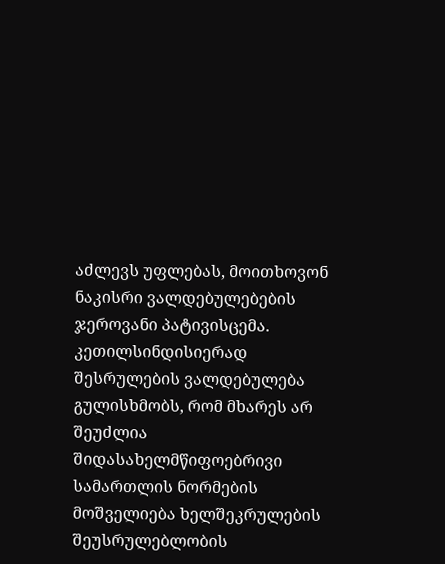აძლევს უფლებას, მოითხოვონ ნაკისრი ვალდებულებების ჯეროვანი პატივისცემა. კეთილსინდისიერად შესრულების ვალდებულება გულისხმობს, რომ მხარეს არ შეუძლია შიდასახელმწიფოებრივი სამართლის ნორმების მოშველიება ხელშეკრულების შეუსრულებლობის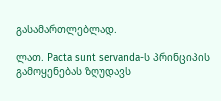გასამართლებლად.

ლათ. Pacta sunt servanda-ს პრინციპის გამოყენებას ზღუდავს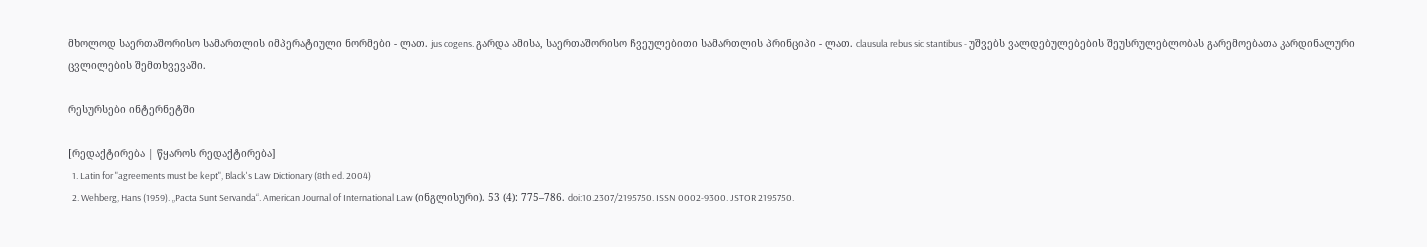მხოლოდ საერთაშორისო სამართლის იმპერატიული ნორმები - ლათ. jus cogens. გარდა ამისა, საერთაშორისო ჩვეულებითი სამართლის პრინციპი - ლათ. clausula rebus sic stantibus - უშვებს ვალდებულებების შეუსრულებლობას გარემოებათა კარდინალური ცვლილების შემთხვევაში.

რესურსები ინტერნეტში

[რედაქტირება | წყაროს რედაქტირება]
  1. Latin for "agreements must be kept", Black's Law Dictionary (8th ed. 2004)
  2. Wehberg, Hans (1959). „Pacta Sunt Servanda“. American Journal of International Law (ინგლისური). 53 (4): 775–786. doi:10.2307/2195750. ISSN 0002-9300. JSTOR 2195750.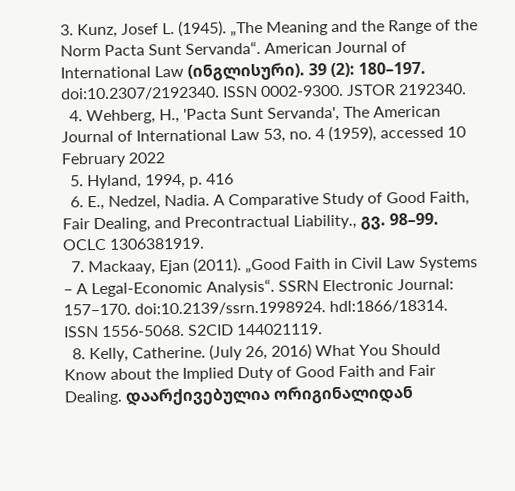3. Kunz, Josef L. (1945). „The Meaning and the Range of the Norm Pacta Sunt Servanda“. American Journal of International Law (ინგლისური). 39 (2): 180–197. doi:10.2307/2192340. ISSN 0002-9300. JSTOR 2192340.
  4. Wehberg, H., 'Pacta Sunt Servanda', The American Journal of International Law 53, no. 4 (1959), accessed 10 February 2022
  5. Hyland, 1994, p. 416
  6. E., Nedzel, Nadia. A Comparative Study of Good Faith, Fair Dealing, and Precontractual Liability., გვ. 98–99. OCLC 1306381919.
  7. Mackaay, Ejan (2011). „Good Faith in Civil Law Systems – A Legal-Economic Analysis“. SSRN Electronic Journal: 157–170. doi:10.2139/ssrn.1998924. hdl:1866/18314. ISSN 1556-5068. S2CID 144021119.
  8. Kelly, Catherine. (July 26, 2016) What You Should Know about the Implied Duty of Good Faith and Fair Dealing. დაარქივებულია ორიგინალიდან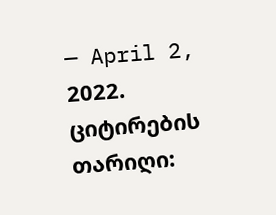— April 2, 2022. ციტირების თარიღი: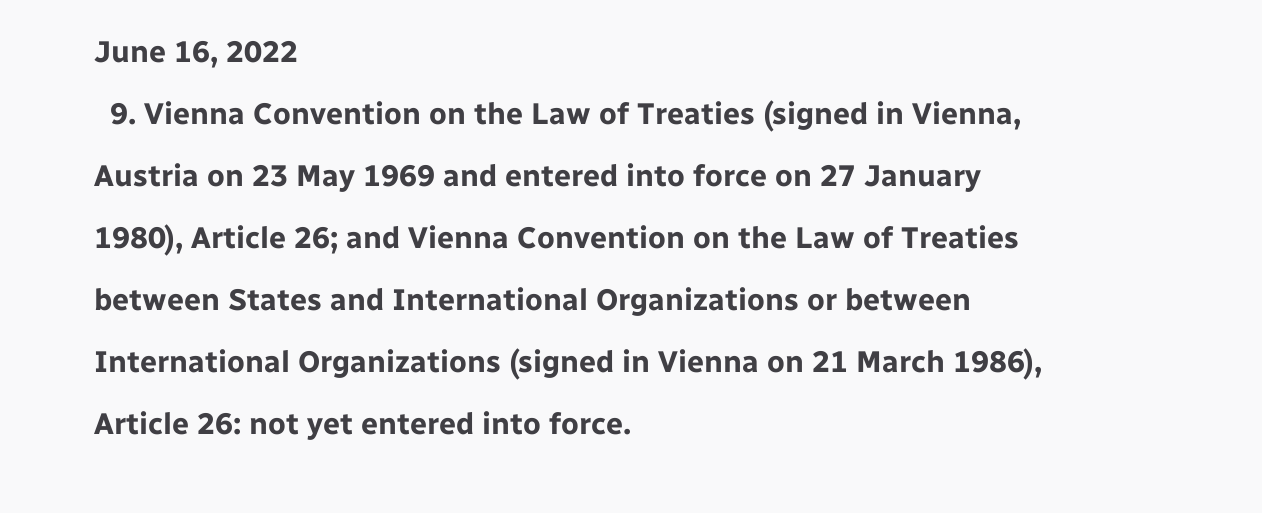June 16, 2022
  9. Vienna Convention on the Law of Treaties (signed in Vienna, Austria on 23 May 1969 and entered into force on 27 January 1980), Article 26; and Vienna Convention on the Law of Treaties between States and International Organizations or between International Organizations (signed in Vienna on 21 March 1986), Article 26: not yet entered into force.